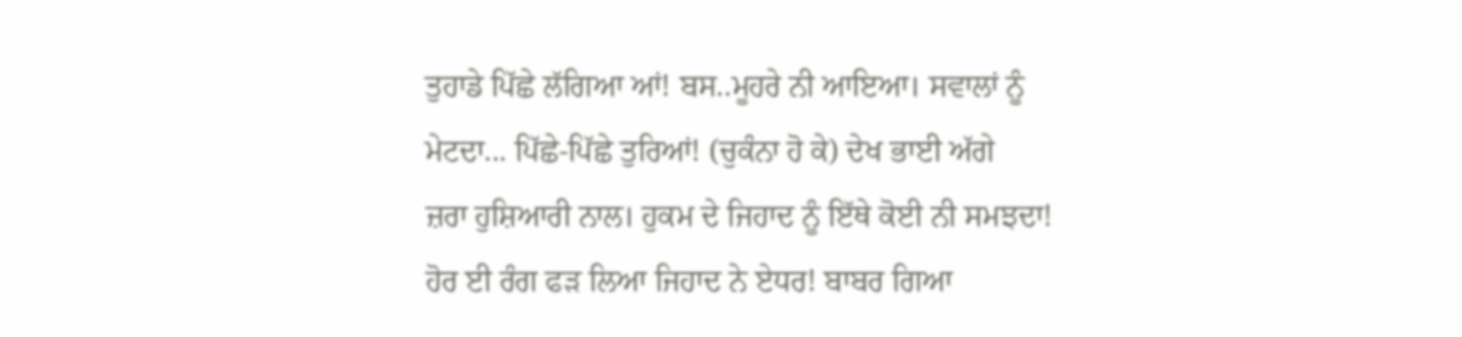ਤੁਹਾਡੇ ਪਿੱਛੇ ਲੱਗਿਆ ਆਂ! ਬਸ..ਮੂਹਰੇ ਨੀ ਆਇਆ। ਸਵਾਲਾਂ ਨੂੰ
ਮੇਟਦਾ... ਪਿੱਛੇ-ਪਿੱਛੇ ਤੁਰਿਆਂ! (ਚੁਕੰਨਾ ਹੋ ਕੇ) ਦੇਖ ਭਾਈ ਅੱਗੇ
ਜ਼ਰਾ ਹੁਸ਼ਿਆਰੀ ਨਾਲ। ਹੁਕਮ ਦੇ ਜਿਹਾਦ ਨੂੰ ਇੱਥੇ ਕੋਈ ਨੀ ਸਮਝਦਾ!
ਹੋਰ ਈ ਰੰਗ ਫੜ ਲਿਆ ਜਿਹਾਦ ਨੇ ਏਧਰ! ਬਾਬਰ ਗਿਆ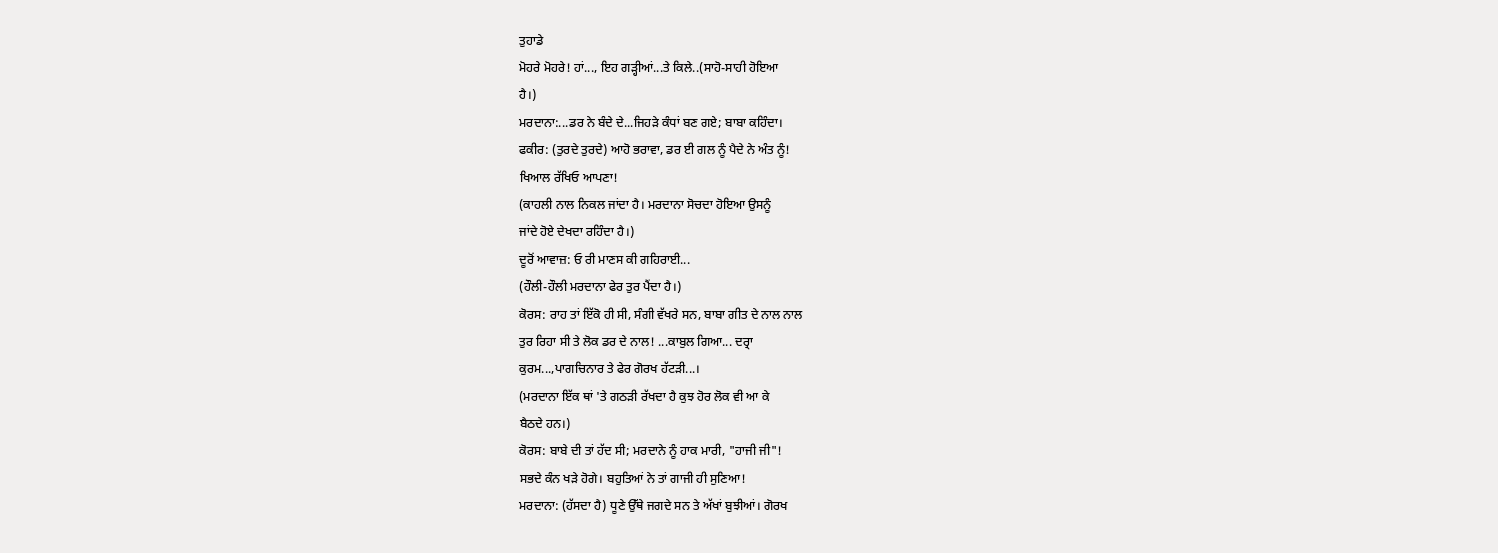ਤੁਹਾਡੇ
ਮੋਹਰੇ ਮੋਹਰੇ! ਹਾਂ..., ਇਹ ਗੜ੍ਹੀਆਂ...ਤੇ ਕਿਲੇ..(ਸਾਹੋ-ਸਾਹੀ ਹੋਇਆ
ਹੈ।)
ਮਰਦਾਨਾ:...ਡਰ ਨੇ ਬੰਦੇ ਦੇ...ਜਿਹੜੇ ਕੰਧਾਂ ਬਣ ਗਏ; ਬਾਬਾ ਕਹਿੰਦਾ।
ਫਕੀਰ: (ਤੁਰਦੇ ਤੁਰਦੇ) ਆਹੋ ਭਰਾਵਾ, ਡਰ ਈ ਗਲ ਨੂੰ ਪੈਦੇ ਨੇ ਅੰਤ ਨੂੰ!
ਖਿਆਲ ਰੱਖਿਓ ਆਪਣਾ!
(ਕਾਹਲੀ ਨਾਲ ਨਿਕਲ ਜਾਂਦਾ ਹੈ। ਮਰਦਾਨਾ ਸੋਚਦਾ ਹੋਇਆ ਉਸਨੂੰ
ਜਾਂਦੇ ਹੋਏ ਦੇਖਦਾ ਰਹਿੰਦਾ ਹੈ।)
ਦੂਰੋਂ ਆਵਾਜ਼: ਓ ਰੀ ਮਾਣਸ ਕੀ ਗਹਿਰਾਈ...
(ਹੌਲੀ-ਹੌਲੀ ਮਰਦਾਨਾ ਫੇਰ ਤੁਰ ਪੈਂਦਾ ਹੈ।)
ਕੋਰਸ: ਰਾਹ ਤਾਂ ਇੱਕੋ ਹੀ ਸੀ, ਸੰਗੀ ਵੱਖਰੇ ਸਨ, ਬਾਬਾ ਗੀਤ ਦੇ ਨਾਲ ਨਾਲ
ਤੁਰ ਰਿਹਾ ਸੀ ਤੇ ਲੋਕ ਡਰ ਦੇ ਨਾਲ! ...ਕਾਬੁਲ ਗਿਆ... ਦਰ੍ਰਾ
ਕੁਰਮ...,ਪਾਗਚਿਨਾਰ ਤੇ ਫੇਰ ਗੋਰਖ ਹੱਟੜੀ...।
(ਮਰਦਾਨਾ ਇੱਕ ਥਾਂ 'ਤੇ ਗਠੜੀ ਰੱਖਦਾ ਹੈ ਕੁਝ ਹੋਰ ਲੋਕ ਵੀ ਆ ਕੇ
ਬੈਠਦੇ ਹਨ।)
ਕੋਰਸ: ਬਾਬੇ ਦੀ ਤਾਂ ਹੱਦ ਸੀ; ਮਰਦਾਨੇ ਨੂੰ ਹਾਕ ਮਾਰੀ, "ਹਾਜੀ ਜੀ"!
ਸਭਦੇ ਕੰਨ ਖੜੇ ਹੋਗੇ। ਬਹੁਤਿਆਂ ਨੇ ਤਾਂ ਗਾਜੀ ਹੀ ਸੁਣਿਆ!
ਮਰਦਾਨਾ: (ਹੱਸਦਾ ਹੈ) ਧੂਣੇ ਉੱਥੇ ਜਗਦੇ ਸਨ ਤੇ ਅੱਖਾਂ ਬੁਝੀਆਂ। ਗੋਰਖ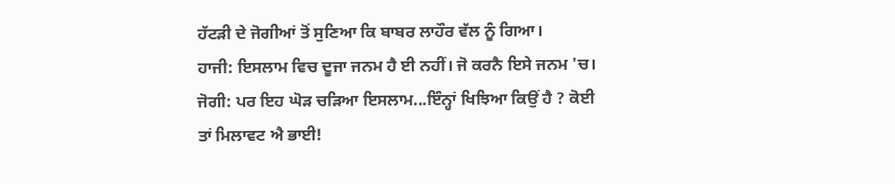ਹੱਟੜੀ ਦੇ ਜੋਗੀਆਂ ਤੋਂ ਸੁਣਿਆ ਕਿ ਬਾਬਰ ਲਾਹੌਰ ਵੱਲ ਨੂੰ ਗਿਆ।
ਹਾਜੀ: ਇਸਲਾਮ ਵਿਚ ਦੂਜਾ ਜਨਮ ਹੈ ਈ ਨਹੀਂ। ਜੋ ਕਰਨੈ ਇਸੇ ਜਨਮ 'ਚ।
ਜੋਗੀ: ਪਰ ਇਹ ਘੋੜ ਚੜਿਆ ਇਸਲਾਮ...ਇੰਨ੍ਹਾਂ ਖਿਝਿਆ ਕਿਉਂ ਹੈ ? ਕੋਈ
ਤਾਂ ਮਿਲਾਵਟ ਐ ਭਾਈ!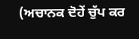(ਅਚਾਨਕ ਦੋਹੇਂ ਚੁੱਪ ਕਰ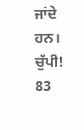ਜਾਂਦੇ ਹਨ।
ਚੁੱਪੀ!
83